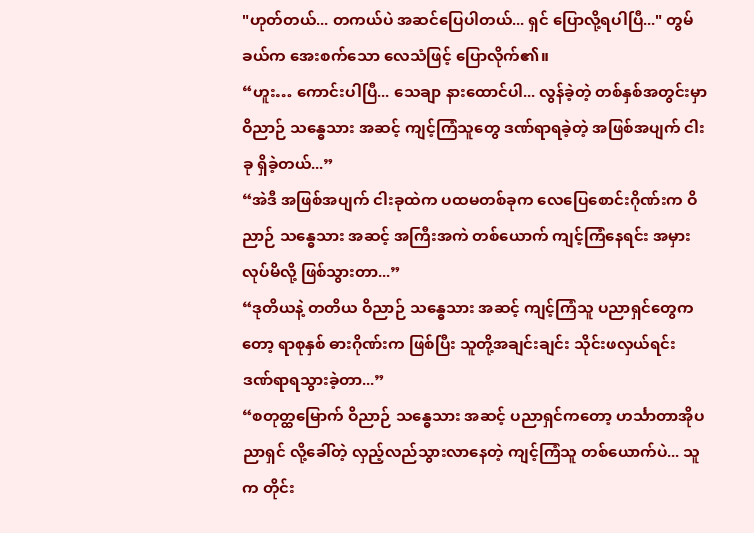"ဟုတ်တယ်... တကယ်ပဲ အဆင်ပြေပါတယ်... ရှင် ပြောလို့ရပါပြီ..." တွမ်ခယ်က အေးစက်သော လေသံဖြင့် ပြောလိုက်၏။
“ဟူး… ကောင်းပါပြီ... သေချာ နားထောင်ပါ... လွန်ခဲ့တဲ့ တစ်နှစ်အတွင်းမှာ ဝိညာဉ် သန္ဓေသား အဆင့် ကျင့်ကြံသူတွေ ဒဏ်ရာရခဲ့တဲ့ အဖြစ်အပျက် ငါးခု ရှိခဲ့တယ်...”
“အဲဒီ အဖြစ်အပျက် ငါးခုထဲက ပထမတစ်ခုက လေပြေစောင်းဂိုဏ်းက ဝိညာဉ် သန္ဓေသား အဆင့် အကြီးအကဲ တစ်ယောက် ကျင့်ကြံနေရင်း အမှားလုပ်မိလို့ ဖြစ်သွားတာ...”
“ဒုတိယနဲ့ တတိယ ဝိညာဉ် သန္ဓေသား အဆင့် ကျင့်ကြံသူ ပညာရှင်တွေကတော့ ရာစုနှစ် ဓားဂိုဏ်းက ဖြစ်ပြီး သူတို့အချင်းချင်း သိုင်းဖလှယ်ရင်း ဒဏ်ရာရသွားခဲ့တာ...”
“စတုတ္ထမြောက် ဝိညာဉ် သန္ဓေသား အဆင့် ပညာရှင်ကတော့ ဟင်္သာတာအိုပညာရှင် လို့ခေါ်တဲ့ လှည့်လည်သွားလာနေတဲ့ ကျင့်ကြံသူ တစ်ယောက်ပဲ... သူက တိုင်း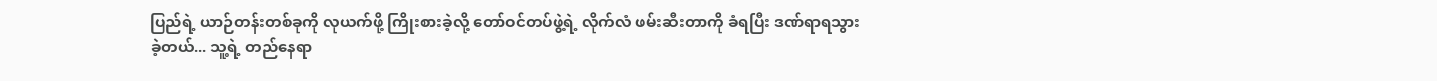ပြည်ရဲ့ ယာဉ်တန်းတစ်ခုကို လုယက်ဖို့ ကြိုးစားခဲ့လို့ တော်ဝင်တပ်ဖွဲ့ရဲ့ လိုက်လံ ဖမ်းဆီးတာကို ခံရပြီး ဒဏ်ရာရသွားခဲ့တယ်... သူ့ရဲ့ တည်နေရာ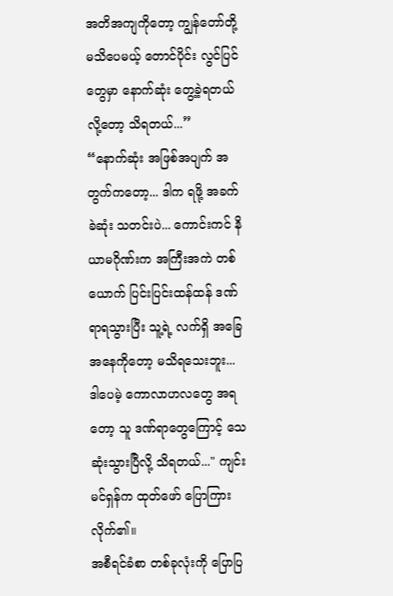အတိအကျကိုတော့ ကျွန်တော်တို့ မသိပေမယ့် တောင်ပိုင်း လွင်ပြင်တွေမှာ နောက်ဆုံး တွေ့ခဲ့ရတယ်လို့တော့ သိရတယ်...”
“နောက်ဆုံး အဖြစ်အပျက် အတွက်ကတော့... ဒါက ရဖို့ အခက်ခဲဆုံး သတင်းပဲ... ကောင်းကင် နိယာမဂိုဏ်းက အကြီးအကဲ တစ်ယောက် ပြင်းပြင်းထန်ထန် ဒဏ်ရာရသွားပြီး သူ့ရဲ့ လက်ရှိ အခြေအနေကိုတော့ မသိရသေးဘူး... ဒါပေမဲ့ ကောလာဟလတွေ အရတော့ သူ ဒဏ်ရာတွေကြောင့် သေဆုံးသွားပြီလို့ သိရတယ်..." ကျင်းမင်ရှန်က ထုတ်ဖော် ပြောကြားလိုက်၏။
အစီရင်ခံစာ တစ်ခုလုံးကို ပြောပြ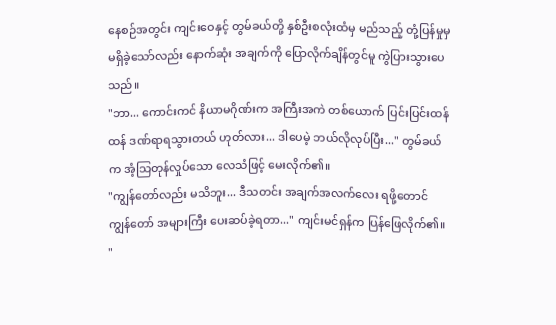နေစဉ်အတွင်း ကျင်းဝေနှင့် တွမ်ခယ်တို့ နှစ်ဦးစလုံးထံမှ မည်သည့် တုံ့ပြန်မှုမှ မရှိခဲ့သော်လည်း နောက်ဆုံး အချက်ကို ပြောလိုက်ချိန်တွင်မူ ကွဲပြားသွားပေသည်။
"ဘာ... ကောင်းကင် နိယာမဂိုဏ်းက အကြီးအကဲ တစ်ယောက် ပြင်းပြင်းထန်ထန် ဒဏ်ရာရသွားတယ် ဟုတ်လား... ဒါပေမဲ့ ဘယ်လိုလုပ်ပြီး..." တွမ်ခယ်က အံ့သြတုန်လှုပ်သော လေသံဖြင့် မေးလိုက်၏။
"ကျွန်တော်လည်း မသိဘူး... ဒီသတင်း အချက်အလက်လေး ရဖို့တောင် ကျွန်တော် အများကြီး ပေးဆပ်ခဲ့ရတာ..." ကျင်းမင်ရှန်က ပြန်ဖြေလိုက်၏။
"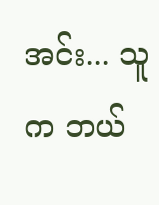အင်း... သူက ဘယ်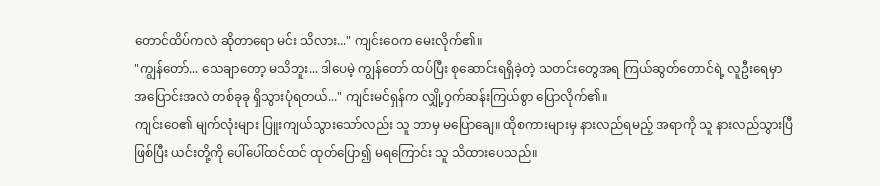တောင်ထိပ်ကလဲ ဆိုတာရော မင်း သိလား..." ကျင်းဝေက မေးလိုက်၏။
"ကျွန်တော်... သေချာတော့ မသိဘူး... ဒါပေမဲ့ ကျွန်တော် ထပ်ပြီး စုဆောင်းရရှိခဲ့တဲ့ သတင်းတွေအရ ကြယ်ဆွတ်တောင်ရဲ့ လူဦးရေမှာ အပြောင်းအလဲ တစ်ခုခု ရှိသွားပုံရတယ်..." ကျင်းမင်ရှန်က လျှို့ဝှက်ဆန်းကြယ်စွာ ပြောလိုက်၏။
ကျင်းဝေ၏ မျက်လုံးများ ပြူးကျယ်သွားသော်လည်း သူ ဘာမှ မပြောချေ။ ထိုစကားများမှ နားလည်ရမည့် အရာကို သူ နားလည်သွားပြီ ဖြစ်ပြီး ယင်းတို့ကို ပေါ်ပေါ်ထင်ထင် ထုတ်ပြော၍ မရကြောင်း သူ သိထားပေသည်။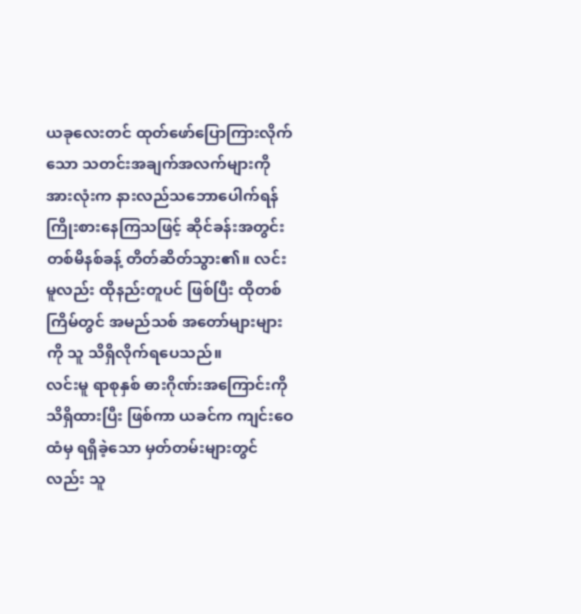ယခုလေးတင် ထုတ်ဖော်ပြောကြားလိုက်သော သတင်းအချက်အလက်များကို အားလုံးက နားလည်သဘောပေါက်ရန် ကြိုးစားနေကြသဖြင့် ဆိုင်ခန်းအတွင်း တစ်မိနစ်ခန့် တိတ်ဆိတ်သွား၏။ လင်းမူလည်း ထိုနည်းတူပင် ဖြစ်ပြီး ထိုတစ်ကြိမ်တွင် အမည်သစ် အတော်များများကို သူ သိရှိလိုက်ရပေသည်။
လင်းမူ ရာစုနှစ် ဓားဂိုဏ်းအကြောင်းကို သိရှိထားပြီး ဖြစ်ကာ ယခင်က ကျင်းဝေထံမှ ရရှိခဲ့သော မှတ်တမ်းများတွင်လည်း သူ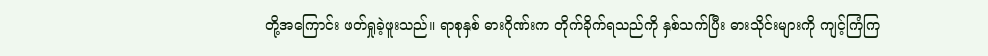တို့အကြောင်း ဖတ်ရှုခဲ့ဖူးသည်။ ရာစုနှစ် ဓားဂိုဏ်းက တိုက်ခိုက်ရသည်ကို နှစ်သက်ပြီး ဓားသိုင်းများကို ကျင့်ကြံကြ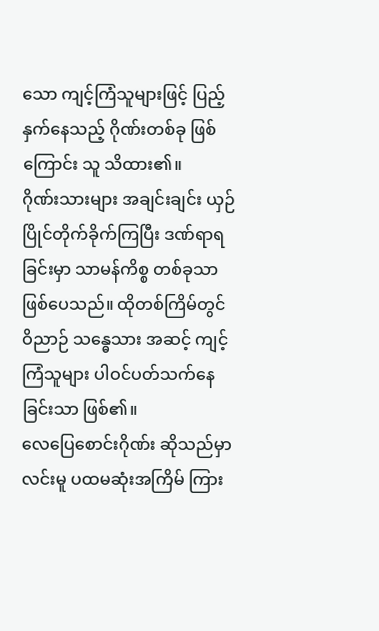သော ကျင့်ကြံသူများဖြင့် ပြည့်နှက်နေသည့် ဂိုဏ်းတစ်ခု ဖြစ်ကြောင်း သူ သိထား၏။
ဂိုဏ်းသားများ အချင်းချင်း ယှဉ်ပြိုင်တိုက်ခိုက်ကြပြီး ဒဏ်ရာရခြင်းမှာ သာမန်ကိစ္စ တစ်ခုသာ ဖြစ်ပေသည်။ ထိုတစ်ကြိမ်တွင် ဝိညာဉ် သန္ဓေသား အဆင့် ကျင့်ကြံသူများ ပါဝင်ပတ်သက်နေခြင်းသာ ဖြစ်၏။
လေပြေစောင်းဂိုဏ်း ဆိုသည်မှာ လင်းမူ ပထမဆုံးအကြိမ် ကြား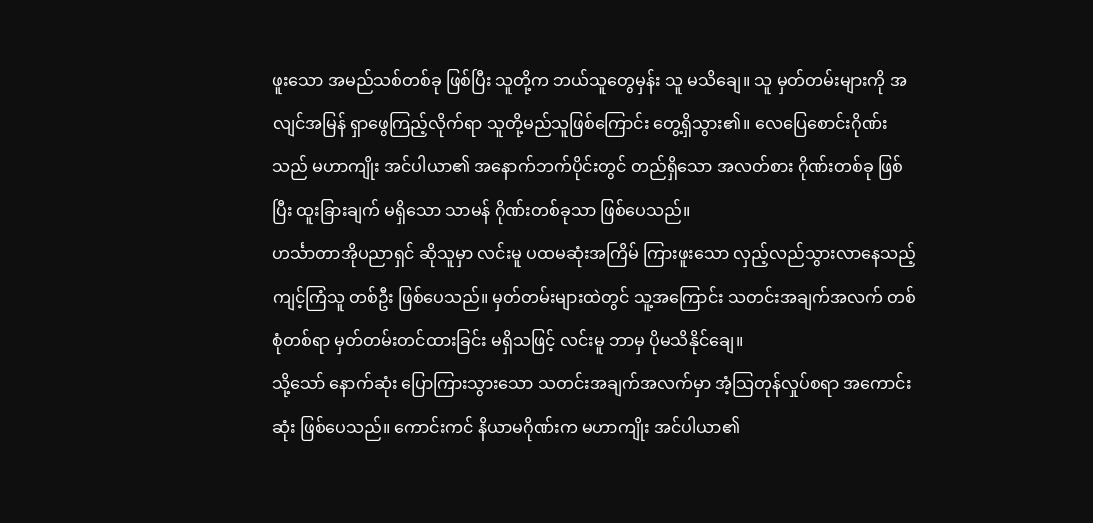ဖူးသော အမည်သစ်တစ်ခု ဖြစ်ပြီး သူတို့က ဘယ်သူတွေမှန်း သူ မသိချေ။ သူ မှတ်တမ်းများကို အလျင်အမြန် ရှာဖွေကြည့်လိုက်ရာ သူတို့မည်သူဖြစ်ကြောင်း တွေ့ရှိသွား၏။ လေပြေစောင်းဂိုဏ်းသည် မဟာကျိုး အင်ပါယာ၏ အနောက်ဘက်ပိုင်းတွင် တည်ရှိသော အလတ်စား ဂိုဏ်းတစ်ခု ဖြစ်ပြီး ထူးခြားချက် မရှိသော သာမန် ဂိုဏ်းတစ်ခုသာ ဖြစ်ပေသည်။
ဟင်္သာတာအိုပညာရှင် ဆိုသူမှာ လင်းမူ ပထမဆုံးအကြိမ် ကြားဖူးသော လှည့်လည်သွားလာနေသည့် ကျင့်ကြံသူ တစ်ဦး ဖြစ်ပေသည်။ မှတ်တမ်းများထဲတွင် သူ့အကြောင်း သတင်းအချက်အလက် တစ်စုံတစ်ရာ မှတ်တမ်းတင်ထားခြင်း မရှိသဖြင့် လင်းမူ ဘာမှ ပိုမသိနိုင်ချေ။
သို့သော် နောက်ဆုံး ပြောကြားသွားသော သတင်းအချက်အလက်မှာ အံ့သြတုန်လှုပ်စရာ အကောင်းဆုံး ဖြစ်ပေသည်။ ကောင်းကင် နိယာမဂိုဏ်းက မဟာကျိုး အင်ပါယာ၏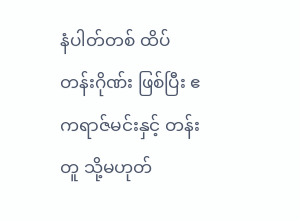နံပါတ်တစ် ထိပ်တန်းဂိုဏ်း ဖြစ်ပြီး ဧကရာဇ်မင်းနှင့် တန်းတူ သို့မဟုတ်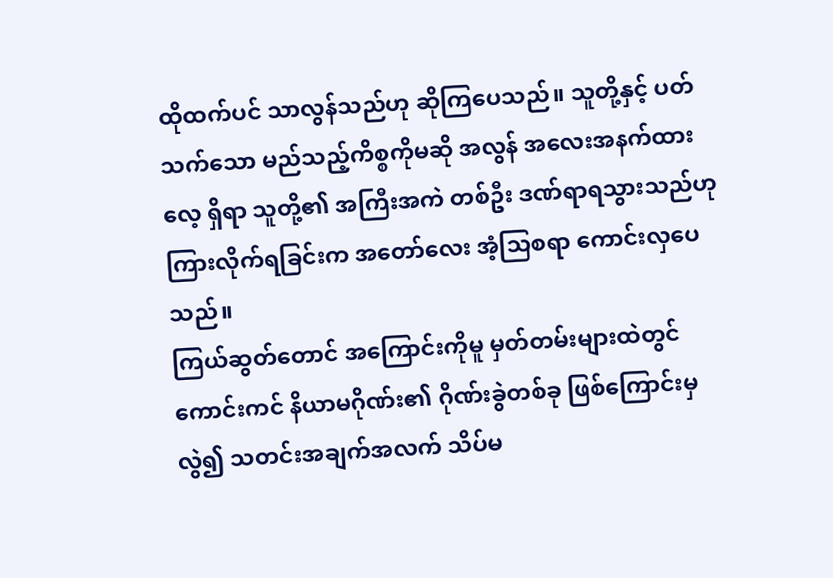ထိုထက်ပင် သာလွန်သည်ဟု ဆိုကြပေသည်။ သူတို့နှင့် ပတ်သက်သော မည်သည့်ကိစ္စကိုမဆို အလွန် အလေးအနက်ထားလေ့ ရှိရာ သူတို့၏ အကြီးအကဲ တစ်ဦး ဒဏ်ရာရသွားသည်ဟု ကြားလိုက်ရခြင်းက အတော်လေး အံ့သြစရာ ကောင်းလှပေသည်။
ကြယ်ဆွတ်တောင် အကြောင်းကိုမူ မှတ်တမ်းများထဲတွင် ကောင်းကင် နိယာမဂိုဏ်း၏ ဂိုဏ်းခွဲတစ်ခု ဖြစ်ကြောင်းမှလွဲ၍ သတင်းအချက်အလက် သိပ်မ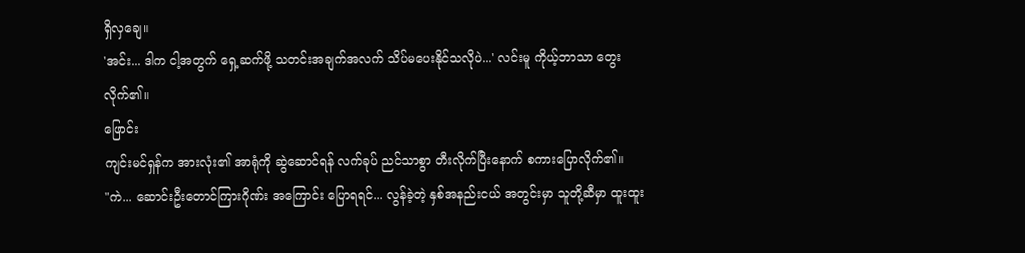ရှိလှချေ။
'အင်း... ဒါက ငါ့အတွက် ရှေ့ဆက်ဖို့ သတင်းအချက်အလက် သိပ်မပေးနိုင်သလိုပဲ...' လင်းမူ ကိုယ့်ဘာသာ တွေးလိုက်၏။
ဖြောင်း
ကျင်းမင်ရှန်က အားလုံး၏ အာရုံကို ဆွဲဆောင်ရန် လက်ခုပ် ညင်သာစွာ တီးလိုက်ပြီးနောက် စကားပြောလိုက်၏။
"ကဲ... ဆောင်းဦးတောင်ကြားဂိုဏ်း အကြောင်း ပြောရရင်... လွန်ခဲ့တဲ့ နှစ်အနည်းငယ် အတွင်းမှာ သူတို့ဆီမှာ ထူးထူး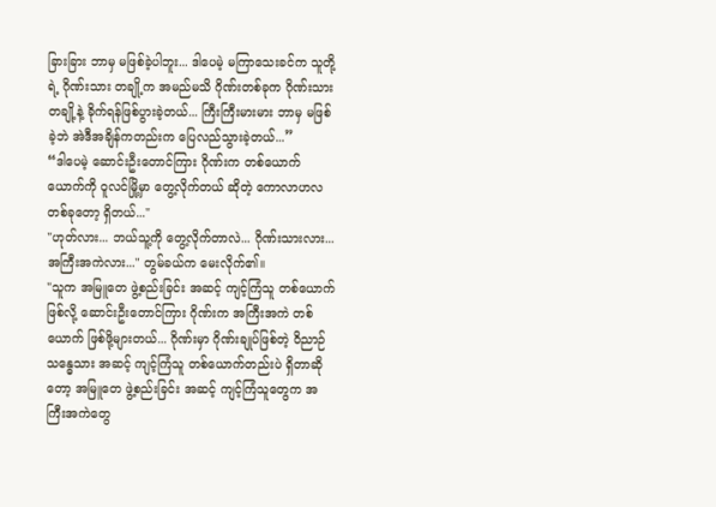ခြားခြား ဘာမှ မဖြစ်ခဲ့ပါဘူး... ဒါပေမဲ့ မကြာသေးခင်က သူတို့ရဲ့ ဂိုဏ်းသား တချို့က အမည်မသိ ဂိုဏ်းတစ်ခုက ဂိုဏ်းသား တချို့နဲ့ ခိုက်ရန်ဖြစ်ပွားခဲ့တယ်... ကြီးကြီးမားမား ဘာမှ မဖြစ်ခဲ့ဘဲ အဲဒီအချိန်ကတည်းက ပြေလည်သွားခဲ့တယ်...”
“ဒါပေမဲ့ ဆောင်းဦးတောင်ကြား ဂိုဏ်းက တစ်ယောက်ယောက်ကို ဝူလင်မြို့မှာ တွေ့လိုက်တယ် ဆိုတဲ့ ကောလာဟလ တစ်ခုတော့ ရှိတယ်..."
"ဟုတ်လား... ဘယ်သူ့ကို တွေ့လိုက်တာလဲ... ဂိုဏ်းသားလား... အကြီးအကဲလား..." တွမ်ခယ်က မေးလိုက်၏။
"သူက အမြူတေ ဖွဲ့စည်းခြင်း အဆင့် ကျင့်ကြံသူ တစ်ယောက် ဖြစ်လို့ ဆောင်းဦးတောင်ကြား ဂိုဏ်းက အကြီးအကဲ တစ်ယောက် ဖြစ်ဖို့များတယ်... ဂိုဏ်းမှာ ဂိုဏ်းချုပ်ဖြစ်တဲ့ ဝိညာဉ် သန္ဓေသား အဆင့် ကျင့်ကြံသူ တစ်ယောက်တည်းပဲ ရှိတာဆိုတော့ အမြူတေ ဖွဲ့စည်းခြင်း အဆင့် ကျင့်ကြံသူတွေက အကြီးအကဲတွေ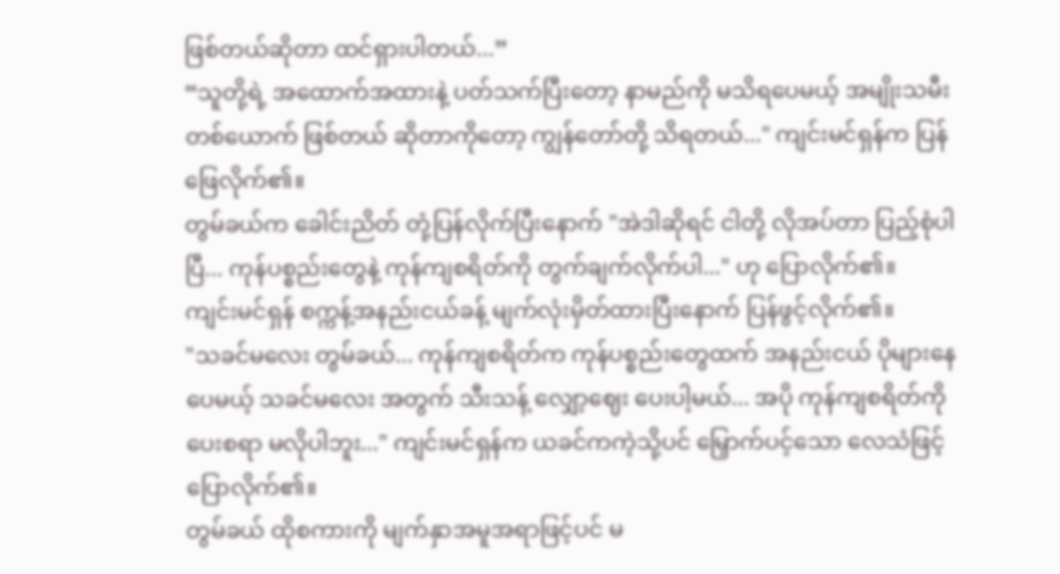ဖြစ်တယ်ဆိုတာ ထင်ရှားပါတယ်...”
“သူတို့ရဲ့ အထောက်အထားနဲ့ ပတ်သက်ပြီးတော့ နာမည်ကို မသိရပေမယ့် အမျိုးသမီး တစ်ယောက် ဖြစ်တယ် ဆိုတာကိုတော့ ကျွန်တော်တို့ သိရတယ်..." ကျင်းမင်ရှန်က ပြန်ဖြေလိုက်၏။
တွမ်ခယ်က ခေါင်းညိတ် တုံ့ပြန်လိုက်ပြီးနောက် "အဲဒါဆိုရင် ငါတို့ လိုအပ်တာ ပြည့်စုံပါပြီ... ကုန်ပစ္စည်းတွေနဲ့ ကုန်ကျစရိတ်ကို တွက်ချက်လိုက်ပါ..." ဟု ပြောလိုက်၏။
ကျင်းမင်ရှန် စက္ကန့်အနည်းငယ်ခန့် မျက်လုံးမှိတ်ထားပြီးနောက် ပြန်ဖွင့်လိုက်၏။
"သခင်မလေး တွမ်ခယ်... ကုန်ကျစရိတ်က ကုန်ပစ္စည်းတွေထက် အနည်းငယ် ပိုများနေပေမယ့် သခင်မလေး အတွက် သီးသန့် လျှော့ဈေး ပေးပါ့မယ်... အပို ကုန်ကျစရိတ်ကို ပေးစရာ မလိုပါဘူး..." ကျင်းမင်ရှန်က ယခင်ကကဲ့သို့ပင် မြှောက်ပင့်သော လေသံဖြင့် ပြောလိုက်၏။
တွမ်ခယ် ထိုစကားကို မျက်နှာအမူအရာဖြင့်ပင် မ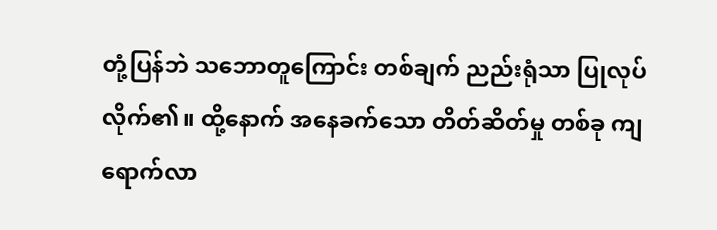တုံ့ပြန်ဘဲ သဘောတူကြောင်း တစ်ချက် ညည်းရုံသာ ပြုလုပ်လိုက်၏။ ထို့နောက် အနေခက်သော တိတ်ဆိတ်မှု တစ်ခု ကျရောက်လာ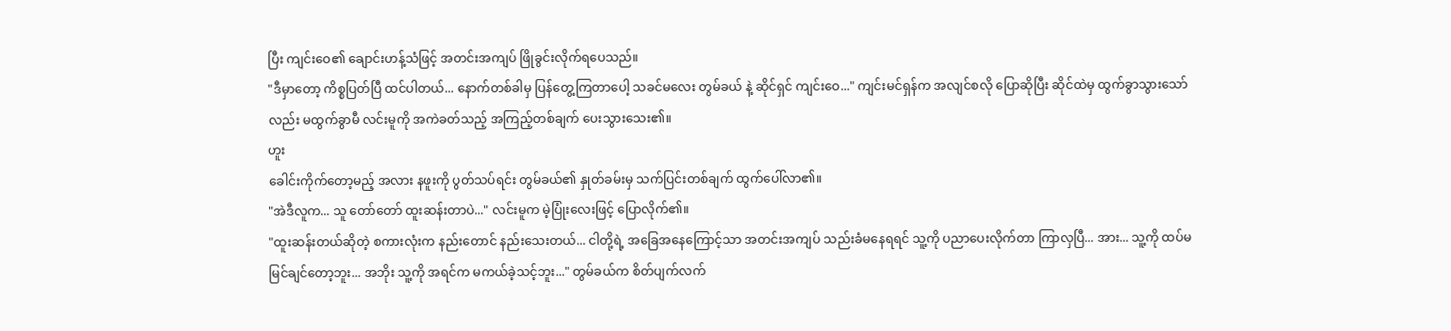ပြီး ကျင်းဝေ၏ ချောင်းဟန့်သံဖြင့် အတင်းအကျပ် ဖြိုခွင်းလိုက်ရပေသည်။
"ဒီမှာတော့ ကိစ္စပြတ်ပြီ ထင်ပါတယ်... နောက်တစ်ခါမှ ပြန်တွေ့ကြတာပေါ့ သခင်မလေး တွမ်ခယ် နဲ့ ဆိုင်ရှင် ကျင်းဝေ..." ကျင်းမင်ရှန်က အလျင်စလို ပြောဆိုပြီး ဆိုင်ထဲမှ ထွက်ခွာသွားသော်လည်း မထွက်ခွာမီ လင်းမူကို အကဲခတ်သည့် အကြည့်တစ်ချက် ပေးသွားသေး၏။
ဟူး
ခေါင်းကိုက်တော့မည့် အလား နဖူးကို ပွတ်သပ်ရင်း တွမ်ခယ်၏ နှုတ်ခမ်းမှ သက်ပြင်းတစ်ချက် ထွက်ပေါ်လာ၏။
"အဲဒီလူက... သူ တော်တော် ထူးဆန်းတာပဲ..." လင်းမူက မဲ့ပြုံးလေးဖြင့် ပြောလိုက်၏။
"ထူးဆန်းတယ်ဆိုတဲ့ စကားလုံးက နည်းတောင် နည်းသေးတယ်... ငါတို့ရဲ့ အခြေအနေကြောင့်သာ အတင်းအကျပ် သည်းခံမနေရရင် သူ့ကို ပညာပေးလိုက်တာ ကြာလှပြီ... အား... သူ့ကို ထပ်မမြင်ချင်တော့ဘူး... အဘိုး သူ့ကို အရင်က မကယ်ခဲ့သင့်ဘူး..." တွမ်ခယ်က စိတ်ပျက်လက်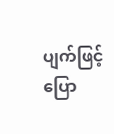ပျက်ဖြင့် ပြော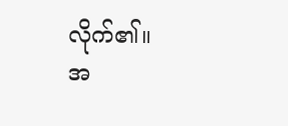လိုက်၏။
အ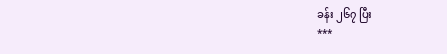ခန်း ၂၆၇ ပြီး
***